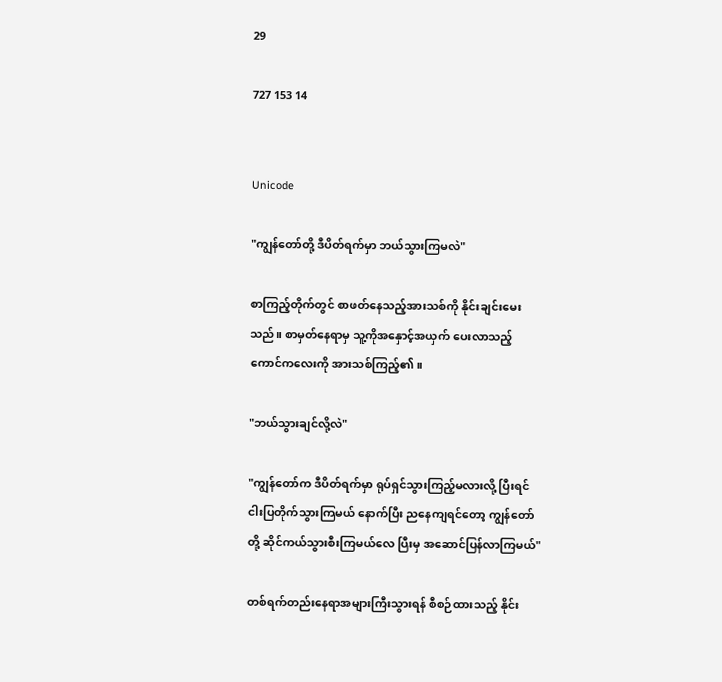29

727 153 14


Unicode

"ကျွန်တော်တို့ ဒီပိတ်ရက်မှာ ဘယ်သွားကြမလဲ"

စာကြည့်တိုက်တွင် စာဖတ်နေသည့်အားသစ်ကို နိုင်းချင်းမေးသည်။ စာမှတ်နေရာမှ သူ့ကိုအနှောင့်အယှက် ပေးလာသည့် ကောင်ကလေးကို အားသစ်ကြည့်၏။

"ဘယ်သွားချင်လို့လဲ"

"ကျွန်တော်က ဒီပိတ်ရက်မှာ ရုပ်ရှင်သွားကြည့်မလားလို့ ပြီးရင် ငါးပြတိုက်သွားကြမယ် နောက်ပြီး ညနေကျရင်တော့ ကျွန်တော်တို့ ဆိုင်ကယ်သွားစီးကြမယ်လေ ပြီးမှ အဆောင်ပြန်လာကြမယ်"

တစ်ရက်တည်းနေရာအများကြီးသွားရန် စီစဉ်ထားသည့် နိုင်း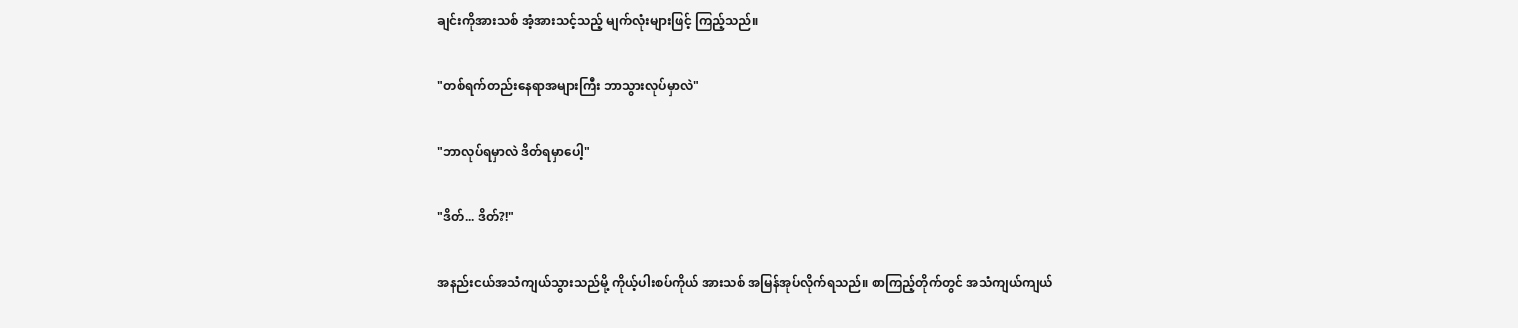ချင်းကိုအားသစ် အံ့အားသင့်သည့် မျက်လုံးများဖြင့် ကြည့်သည်။

"တစ်ရက်တည်းနေရာအများကြီး ဘာသွားလုပ်မှာလဲ"

"ဘာလုပ်ရမှာလဲ ဒိတ်ရမှာပေါ့"

"ဒိတ်... ဒိတ်?!"

အနည်းငယ်အသံကျယ်သွားသည်မို့ ကိုယ့်ပါးစပ်ကိုယ် အားသစ် အမြန်အုပ်လိုက်ရသည်။ စာကြည့်တိုက်တွင် အသံကျယ်ကျယ်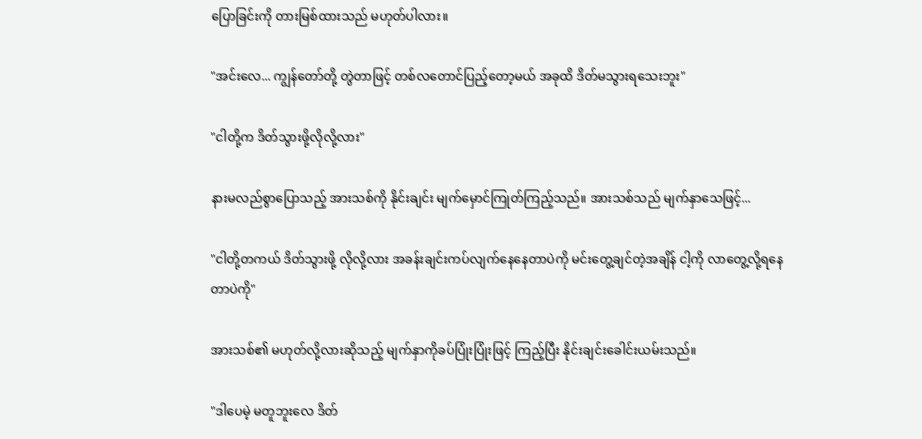ပြောခြင်းကို တားမြစ်ထားသည် မဟုတ်ပါလား။

"အင်းလေ... ကျွန်တော်တို့ တွဲတာဖြင့် တစ်လတောင်ပြည့်တော့မယ် အခုထိ ဒိတ်မသွားရသေးဘူး"

"ငါတို့က ဒိတ်သွားဖို့လိုလို့လား"

နားမလည်စွာပြောသည့် အားသစ်ကို နိုင်းချင်း မျက်မှောင်ကြုတ်ကြည့်သည်။ အားသစ်သည် မျက်နှာသေဖြင့်...

"ငါတို့တကယ် ဒိတ်သွားဖို့ လိုလို့လား အခန်းချင်းကပ်လျက်နေနေတာပဲကို မင်းတွေ့ချင်တဲ့အချိန် ငါ့ကို လာတွေ့လို့ရနေတာပဲကို"

အားသစ်၏ မဟုတ်လို့လားဆိုသည့် မျက်နှာကိုခပ်ပြုံးပြုံးဖြင့် ကြည့်ပြီး နိုင်းချင်းခေါင်းယမ်းသည်။

"ဒါပေမဲ့ မတူဘူးလေ ဒိတ်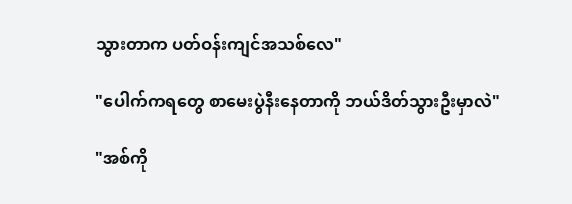သွားတာက ပတ်ဝန်းကျင်အသစ်လေ"

"ပေါက်ကရတွေ စာမေးပွဲနီးနေတာကို ဘယ်ဒိတ်သွားဦးမှာလဲ"

"အစ်ကို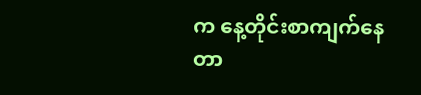က နေ့တိုင်းစာကျက်နေတာ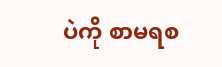ပဲကို စာမရစ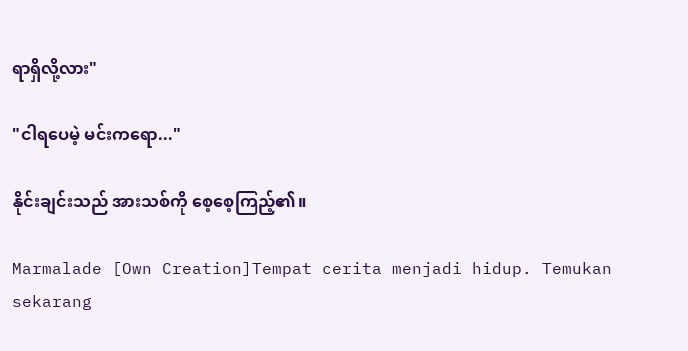ရာရှိလို့လား"

"ငါရပေမဲ့ မင်းကရော..."

နိုင်းချင်းသည် အားသစ်ကို စေ့စေ့ကြည့်၏။

Marmalade [Own Creation]Tempat cerita menjadi hidup. Temukan sekarang